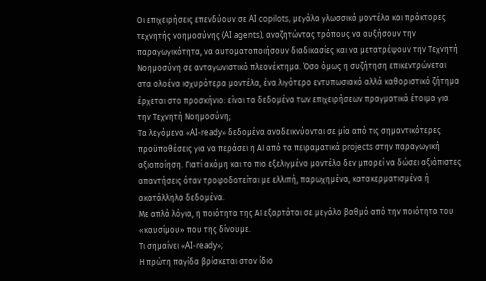Οι επιχειρήσεις επενδύουν σε AI copilots, μεγάλα γλωσσικά μοντέλα και πράκτορες τεχνητής νοημοσύνης (AI agents), αναζητώντας τρόπους να αυξήσουν την παραγωγικότητα, να αυτοματοποιήσουν διαδικασίες και να μετατρέψουν την Τεχνητή Νοημοσύνη σε ανταγωνιστικό πλεονέκτημα. Όσο όμως η συζήτηση επικεντρώνεται στα ολοένα ισχυρότερα μοντέλα, ένα λιγότερο εντυπωσιακό αλλά καθοριστικό ζήτημα έρχεται στο προσκήνιο: είναι τα δεδομένα των επιχειρήσεων πραγματικά έτοιμα για την Τεχνητή Νοημοσύνη;
Τα λεγόμενα «AI-ready» δεδομένα αναδεικνύονται σε μία από τις σημαντικότερες προϋποθέσεις για να περάσει η ΑΙ από τα πειραματικά projects στην παραγωγική αξιοποίηση. Γιατί ακόμη και το πιο εξελιγμένο μοντέλο δεν μπορεί να δώσει αξιόπιστες απαντήσεις όταν τροφοδοτείται με ελλιπή, παρωχημένα, κατακερματισμένα ή ακατάλληλα δεδομένα.
Mε απλά λόγια, η ποιότητα της ΑΙ εξαρτάται σε μεγάλο βαθμό από την ποιότητα του «καυσίμου» που της δίνουμε.
Τι σημαίνει «AI-ready»;
Η πρώτη παγίδα βρίσκεται στον ίδιο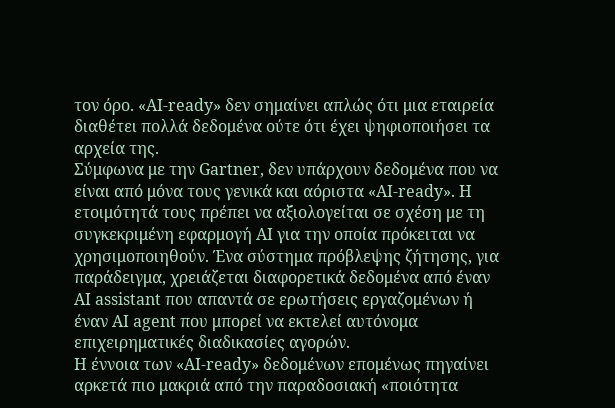τον όρο. «AI-ready» δεν σημαίνει απλώς ότι μια εταιρεία διαθέτει πολλά δεδομένα ούτε ότι έχει ψηφιοποιήσει τα αρχεία της.
Σύμφωνα με την Gartner, δεν υπάρχουν δεδομένα που να είναι από μόνα τους γενικά και αόριστα «AI-ready». Η ετοιμότητά τους πρέπει να αξιολογείται σε σχέση με τη συγκεκριμένη εφαρμογή ΑΙ για την οποία πρόκειται να χρησιμοποιηθούν. Ένα σύστημα πρόβλεψης ζήτησης, για παράδειγμα, χρειάζεται διαφορετικά δεδομένα από έναν AI assistant που απαντά σε ερωτήσεις εργαζομένων ή έναν AI agent που μπορεί να εκτελεί αυτόνομα επιχειρηματικές διαδικασίες αγορών.
Η έννοια των «AI-ready» δεδομένων επομένως πηγαίνει αρκετά πιο μακριά από την παραδοσιακή «ποιότητα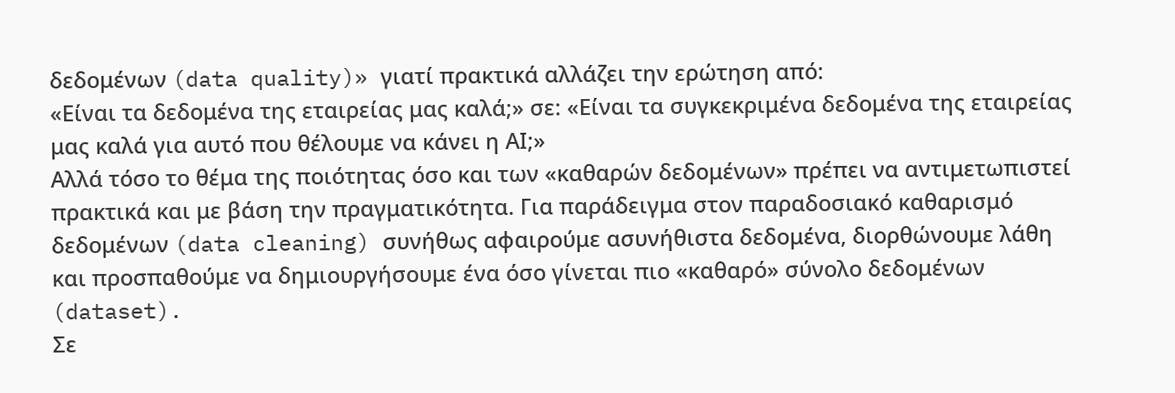δεδομένων (data quality)» γιατί πρακτικά αλλάζει την ερώτηση από:
«Είναι τα δεδομένα της εταιρείας μας καλά;» σε: «Είναι τα συγκεκριμένα δεδομένα της εταιρείας μας καλά για αυτό που θέλουμε να κάνει η ΑΙ;»
Αλλά τόσο το θέμα της ποιότητας όσο και των «καθαρών δεδομένων» πρέπει να αντιμετωπιστεί πρακτικά και με βάση την πραγματικότητα. Για παράδειγμα στον παραδοσιακό καθαρισμό δεδομένων (data cleaning) συνήθως αφαιρούμε ασυνήθιστα δεδομένα, διορθώνουμε λάθη και προσπαθούμε να δημιουργήσουμε ένα όσο γίνεται πιο «καθαρό» σύνολο δεδομένων (dataset).
Σε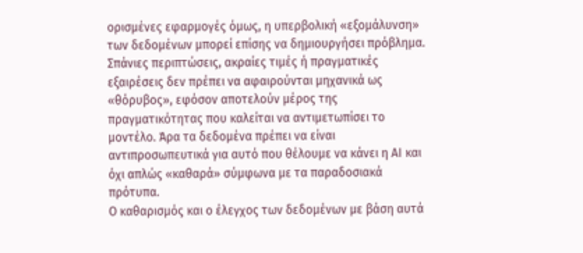ορισμένες εφαρμογές όμως, η υπερβολική «εξομάλυνση» των δεδομένων μπορεί επίσης να δημιουργήσει πρόβλημα. Σπάνιες περιπτώσεις, ακραίες τιμές ή πραγματικές εξαιρέσεις δεν πρέπει να αφαιρούνται μηχανικά ως «θόρυβος», εφόσον αποτελούν μέρος της πραγματικότητας που καλείται να αντιμετωπίσει το μοντέλο. Άρα τα δεδομένα πρέπει να είναι αντιπροσωπευτικά για αυτό που θέλουμε να κάνει η ΑΙ και όχι απλώς «καθαρά» σύμφωνα με τα παραδοσιακά πρότυπα.
Ο καθαρισμός και ο έλεγχος των δεδομένων με βάση αυτά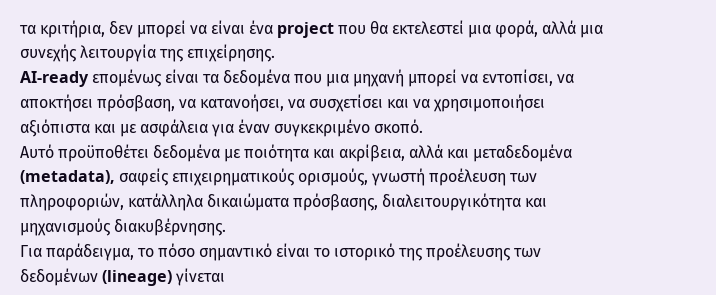τα κριτήρια, δεν μπορεί να είναι ένα project που θα εκτελεστεί μια φορά, αλλά μια συνεχής λειτουργία της επιχείρησης.
AI-ready επομένως είναι τα δεδομένα που μια μηχανή μπορεί να εντοπίσει, να αποκτήσει πρόσβαση, να κατανοήσει, να συσχετίσει και να χρησιμοποιήσει αξιόπιστα και με ασφάλεια για έναν συγκεκριμένο σκοπό.
Αυτό προϋποθέτει δεδομένα με ποιότητα και ακρίβεια, αλλά και μεταδεδομένα (metadata), σαφείς επιχειρηματικούς ορισμούς, γνωστή προέλευση των πληροφοριών, κατάλληλα δικαιώματα πρόσβασης, διαλειτουργικότητα και μηχανισμούς διακυβέρνησης.
Για παράδειγμα, το πόσο σημαντικό είναι το ιστορικό της προέλευσης των δεδομένων (lineage) γίνεται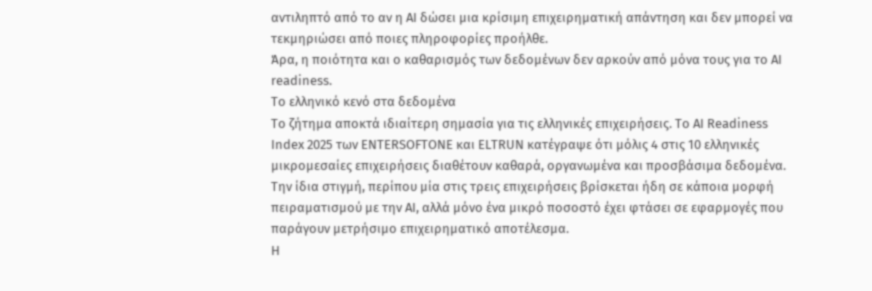αντιληπτό από το αν η ΑΙ δώσει μια κρίσιμη επιχειρηματική απάντηση και δεν μπορεί να τεκμηριώσει από ποιες πληροφορίες προήλθε.
Άρα, η ποιότητα και ο καθαρισμός των δεδομένων δεν αρκούν από μόνα τους για το AI readiness.
Το ελληνικό κενό στα δεδομένα
Το ζήτημα αποκτά ιδιαίτερη σημασία για τις ελληνικές επιχειρήσεις. Το AI Readiness Index 2025 των ENTERSOFTONE και ELTRUN κατέγραψε ότι μόλις 4 στις 10 ελληνικές μικρομεσαίες επιχειρήσεις διαθέτουν καθαρά, οργανωμένα και προσβάσιμα δεδομένα.
Την ίδια στιγμή, περίπου μία στις τρεις επιχειρήσεις βρίσκεται ήδη σε κάποια μορφή πειραματισμού με την ΑΙ, αλλά μόνο ένα μικρό ποσοστό έχει φτάσει σε εφαρμογές που παράγουν μετρήσιμο επιχειρηματικό αποτέλεσμα.
Η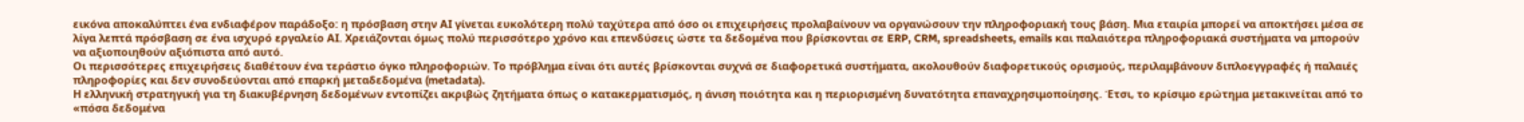εικόνα αποκαλύπτει ένα ενδιαφέρον παράδοξο: η πρόσβαση στην ΑΙ γίνεται ευκολότερη πολύ ταχύτερα από όσο οι επιχειρήσεις προλαβαίνουν να οργανώσουν την πληροφοριακή τους βάση. Μια εταιρία μπορεί να αποκτήσει μέσα σε λίγα λεπτά πρόσβαση σε ένα ισχυρό εργαλείο ΑΙ. Χρειάζονται όμως πολύ περισσότερο χρόνο και επενδύσεις ώστε τα δεδομένα που βρίσκονται σε ERP, CRM, spreadsheets, emails και παλαιότερα πληροφοριακά συστήματα να μπορούν να αξιοποιηθούν αξιόπιστα από αυτό.
Οι περισσότερες επιχειρήσεις διαθέτουν ένα τεράστιο όγκο πληροφοριών. Το πρόβλημα είναι ότι αυτές βρίσκονται συχνά σε διαφορετικά συστήματα, ακολουθούν διαφορετικούς ορισμούς, περιλαμβάνουν διπλοεγγραφές ή παλαιές πληροφορίες και δεν συνοδεύονται από επαρκή μεταδεδομένα (metadata).
Η ελληνική στρατηγική για τη διακυβέρνηση δεδομένων εντοπίζει ακριβώς ζητήματα όπως ο κατακερματισμός, η άνιση ποιότητα και η περιορισμένη δυνατότητα επαναχρησιμοποίησης. Έτσι, το κρίσιμο ερώτημα μετακινείται από το «πόσα δεδομένα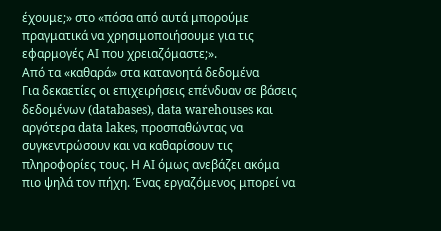έχουμε;» στο «πόσα από αυτά μπορούμε πραγματικά να χρησιμοποιήσουμε για τις εφαρμογές ΑΙ που χρειαζόμαστε;».
Από τα «καθαρά» στα κατανοητά δεδομένα
Για δεκαετίες οι επιχειρήσεις επένδυαν σε βάσεις δεδομένων (databases), data warehouses και αργότερα data lakes, προσπαθώντας να συγκεντρώσουν και να καθαρίσουν τις πληροφορίες τους. Η ΑΙ όμως ανεβάζει ακόμα πιο ψηλά τον πήχη. Ένας εργαζόμενος μπορεί να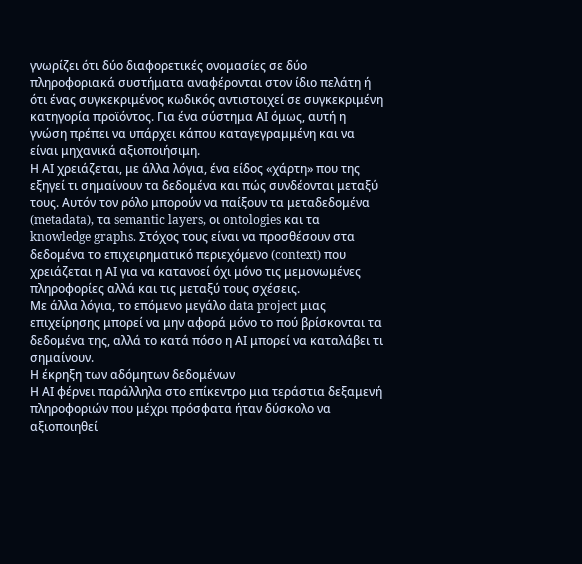γνωρίζει ότι δύο διαφορετικές ονομασίες σε δύο πληροφοριακά συστήματα αναφέρονται στον ίδιο πελάτη ή ότι ένας συγκεκριμένος κωδικός αντιστοιχεί σε συγκεκριμένη κατηγορία προϊόντος. Για ένα σύστημα ΑΙ όμως, αυτή η γνώση πρέπει να υπάρχει κάπου καταγεγραμμένη και να είναι μηχανικά αξιοποιήσιμη.
Η ΑΙ χρειάζεται, με άλλα λόγια, ένα είδος «χάρτη» που της εξηγεί τι σημαίνουν τα δεδομένα και πώς συνδέονται μεταξύ τους. Αυτόν τον ρόλο μπορούν να παίξουν τα μεταδεδομένα (metadata), τα semantic layers, οι ontologies και τα knowledge graphs. Στόχος τους είναι να προσθέσουν στα δεδομένα το επιχειρηματικό περιεχόμενο (context) που χρειάζεται η ΑΙ για να κατανοεί όχι μόνο τις μεμονωμένες πληροφορίες αλλά και τις μεταξύ τους σχέσεις.
Με άλλα λόγια, το επόμενο μεγάλο data project μιας επιχείρησης μπορεί να μην αφορά μόνο το πού βρίσκονται τα δεδομένα της, αλλά το κατά πόσο η ΑΙ μπορεί να καταλάβει τι σημαίνουν.
Η έκρηξη των αδόμητων δεδομένων
Η ΑΙ φέρνει παράλληλα στο επίκεντρο μια τεράστια δεξαμενή πληροφοριών που μέχρι πρόσφατα ήταν δύσκολο να αξιοποιηθεί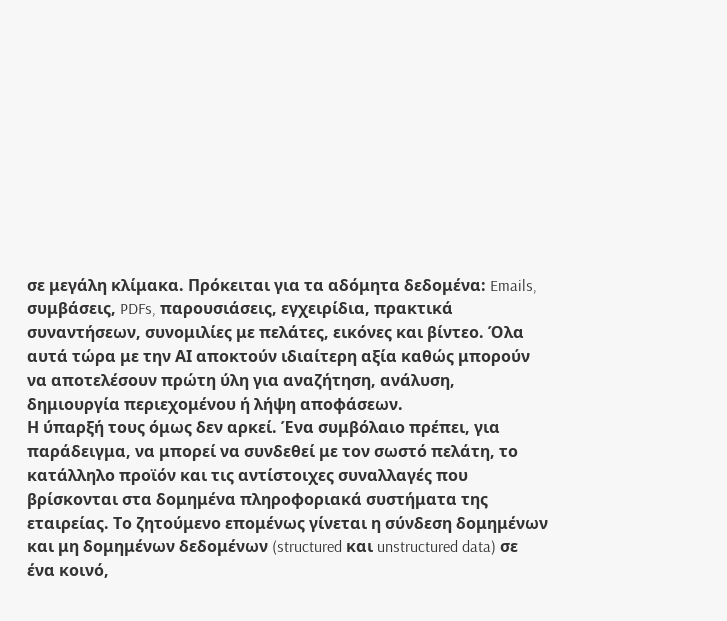σε μεγάλη κλίμακα. Πρόκειται για τα αδόμητα δεδομένα: Emails, συμβάσεις, PDFs, παρουσιάσεις, εγχειρίδια, πρακτικά συναντήσεων, συνομιλίες με πελάτες, εικόνες και βίντεο. Όλα αυτά τώρα με την ΑΙ αποκτούν ιδιαίτερη αξία καθώς μπορούν να αποτελέσουν πρώτη ύλη για αναζήτηση, ανάλυση, δημιουργία περιεχομένου ή λήψη αποφάσεων.
Η ύπαρξή τους όμως δεν αρκεί. Ένα συμβόλαιο πρέπει, για παράδειγμα, να μπορεί να συνδεθεί με τον σωστό πελάτη, το κατάλληλο προϊόν και τις αντίστοιχες συναλλαγές που βρίσκονται στα δομημένα πληροφοριακά συστήματα της εταιρείας. Το ζητούμενο επομένως γίνεται η σύνδεση δομημένων και μη δομημένων δεδομένων (structured και unstructured data) σε ένα κοινό,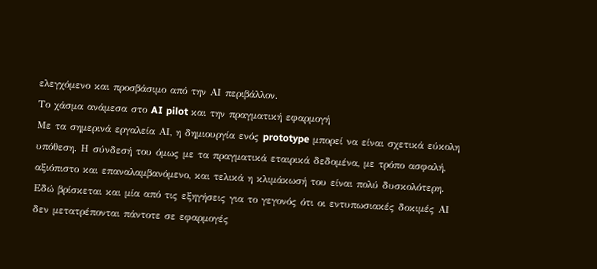ελεγχόμενο και προσβάσιμο από την ΑΙ περιβάλλον.
Το χάσμα ανάμεσα στο AI pilot και την πραγματική εφαρμογή
Με τα σημερινά εργαλεία ΑΙ, η δημιουργία ενός prototype μπορεί να είναι σχετικά εύκολη υπόθεση. Η σύνδεσή του όμως με τα πραγματικά εταιρικά δεδομένα, με τρόπο ασφαλή, αξιόπιστο και επαναλαμβανόμενο, και τελικά η κλιμάκωσή του είναι πολύ δυσκολότερη. Εδώ βρίσκεται και μία από τις εξηγήσεις για το γεγονός ότι οι εντυπωσιακές δοκιμές ΑΙ δεν μετατρέπονται πάντοτε σε εφαρμογές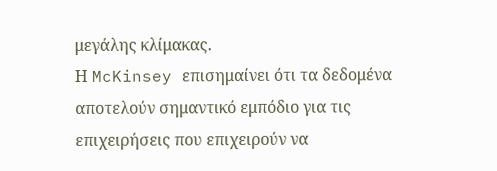μεγάλης κλίμακας.
Η McKinsey επισημαίνει ότι τα δεδομένα αποτελούν σημαντικό εμπόδιο για τις επιχειρήσεις που επιχειρούν να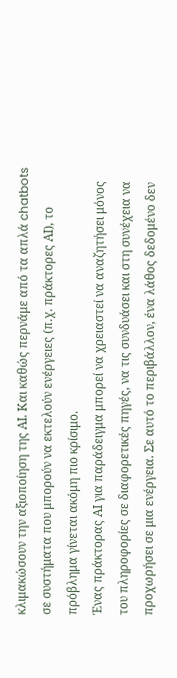κλιμακώσουν την αξιοποίηση της ΑΙ. Και καθώς περνάμε από τα απλά chatbots σε συστήματα που μπορούν να εκτελούν ενέργειες (π.χ. πράκτορες ΑΙ), το πρόβλημα γίνεται ακόμη πιο κρίσιμο.
Ένας πράκτορας ΑΙ για παράδειγμα μπορεί να χρειαστεί να αναζητήσει μόνος του πληροφορίες σε διαφορετικές πηγές, να τις συνδυάσει και στη συνέχεια να προχωρήσει σε μια ενέργεια. Σε αυτό το περιβάλλον, ένα λάθος δεδομένο δεν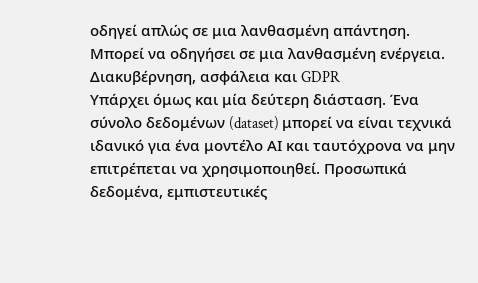οδηγεί απλώς σε μια λανθασμένη απάντηση. Μπορεί να οδηγήσει σε μια λανθασμένη ενέργεια.
Διακυβέρνηση, ασφάλεια και GDPR
Υπάρχει όμως και μία δεύτερη διάσταση. Ένα σύνολο δεδομένων (dataset) μπορεί να είναι τεχνικά ιδανικό για ένα μοντέλο ΑΙ και ταυτόχρονα να μην επιτρέπεται να χρησιμοποιηθεί. Προσωπικά δεδομένα, εμπιστευτικές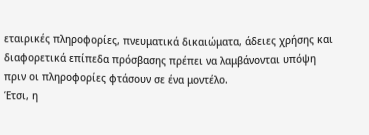εταιρικές πληροφορίες, πνευματικά δικαιώματα, άδειες χρήσης και διαφορετικά επίπεδα πρόσβασης πρέπει να λαμβάνονται υπόψη πριν οι πληροφορίες φτάσουν σε ένα μοντέλο.
Έτσι, η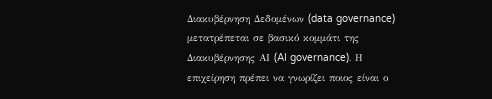Διακυβέρνηση Δεδομένων (data governance) μετατρέπεται σε βασικό κομμάτι της Διακυβέρνησης ΑΙ (AI governance). Η επιχείρηση πρέπει να γνωρίζει ποιος είναι ο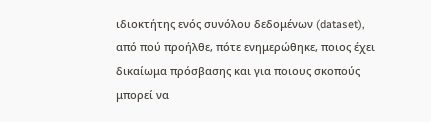ιδιοκτήτης ενός συνόλου δεδομένων (dataset), από πού προήλθε, πότε ενημερώθηκε, ποιος έχει δικαίωμα πρόσβασης και για ποιους σκοπούς μπορεί να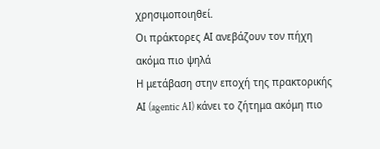χρησιμοποιηθεί.
Οι πράκτορες ΑΙ ανεβάζουν τον πήχη ακόμα πιο ψηλά
Η μετάβαση στην εποχή της πρακτορικής ΑΙ (agentic AI) κάνει το ζήτημα ακόμη πιο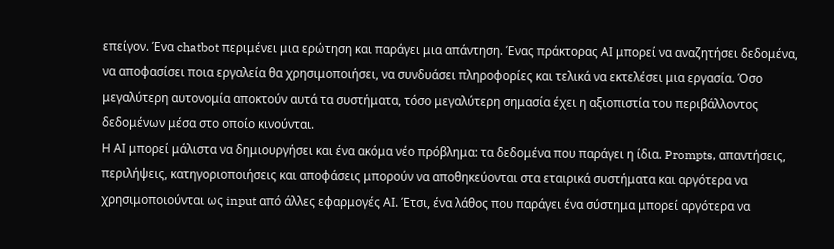επείγον. Ένα chatbot περιμένει μια ερώτηση και παράγει μια απάντηση. Ένας πράκτορας ΑΙ μπορεί να αναζητήσει δεδομένα, να αποφασίσει ποια εργαλεία θα χρησιμοποιήσει, να συνδυάσει πληροφορίες και τελικά να εκτελέσει μια εργασία. Όσο μεγαλύτερη αυτονομία αποκτούν αυτά τα συστήματα, τόσο μεγαλύτερη σημασία έχει η αξιοπιστία του περιβάλλοντος δεδομένων μέσα στο οποίο κινούνται.
Η ΑΙ μπορεί μάλιστα να δημιουργήσει και ένα ακόμα νέο πρόβλημα: τα δεδομένα που παράγει η ίδια. Prompts, απαντήσεις, περιλήψεις, κατηγοριοποιήσεις και αποφάσεις μπορούν να αποθηκεύονται στα εταιρικά συστήματα και αργότερα να χρησιμοποιούνται ως input από άλλες εφαρμογές ΑΙ. Έτσι, ένα λάθος που παράγει ένα σύστημα μπορεί αργότερα να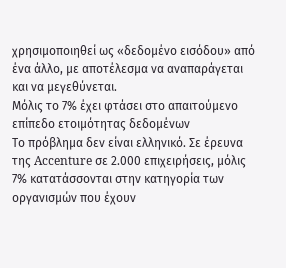χρησιμοποιηθεί ως «δεδομένο εισόδου» από ένα άλλο, με αποτέλεσμα να αναπαράγεται και να μεγεθύνεται.
Μόλις το 7% έχει φτάσει στο απαιτούμενο επίπεδο ετοιμότητας δεδομένων
Το πρόβλημα δεν είναι ελληνικό. Σε έρευνα της Accenture σε 2.000 επιχειρήσεις, μόλις 7% κατατάσσονται στην κατηγορία των οργανισμών που έχουν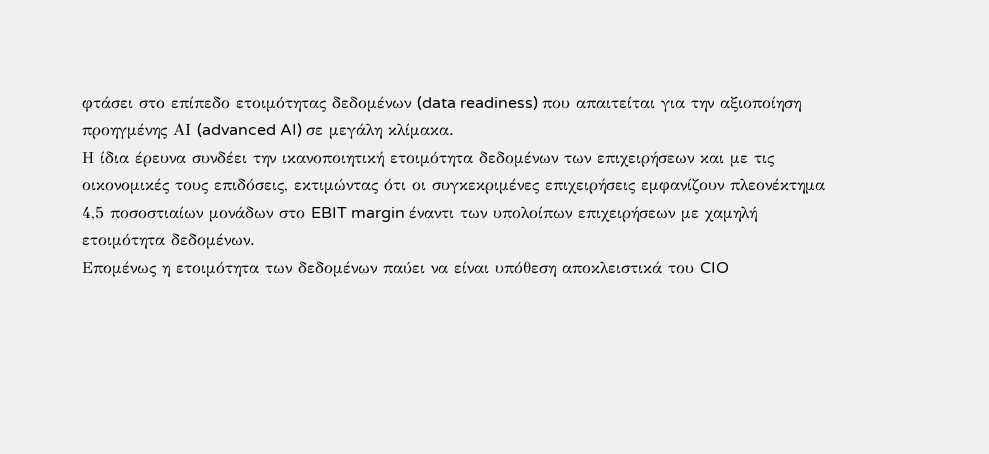φτάσει στο επίπεδο ετοιμότητας δεδομένων (data readiness) που απαιτείται για την αξιοποίηση προηγμένης ΑΙ (advanced AI) σε μεγάλη κλίμακα.
Η ίδια έρευνα συνδέει την ικανοποιητική ετοιμότητα δεδομένων των επιχειρήσεων και με τις οικονομικές τους επιδόσεις, εκτιμώντας ότι οι συγκεκριμένες επιχειρήσεις εμφανίζουν πλεονέκτημα 4,5 ποσοστιαίων μονάδων στο EBIT margin έναντι των υπολοίπων επιχειρήσεων με χαμηλή ετοιμότητα δεδομένων.
Επομένως η ετοιμότητα των δεδομένων παύει να είναι υπόθεση αποκλειστικά του CIO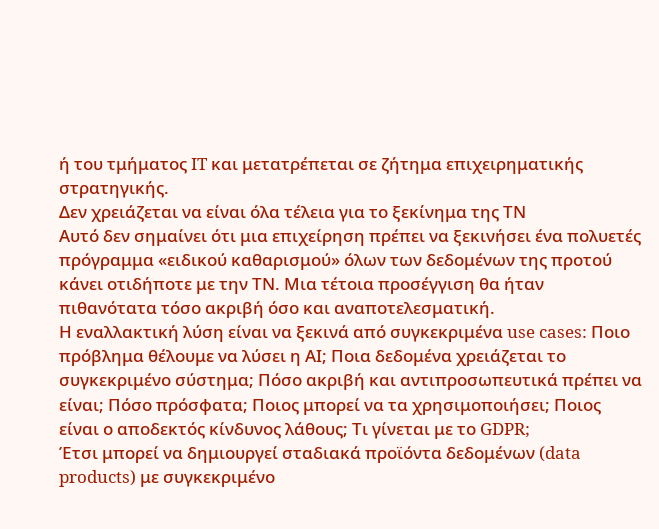ή του τμήματος IT και μετατρέπεται σε ζήτημα επιχειρηματικής στρατηγικής.
Δεν χρειάζεται να είναι όλα τέλεια για το ξεκίνημα της ΤΝ
Αυτό δεν σημαίνει ότι μια επιχείρηση πρέπει να ξεκινήσει ένα πολυετές πρόγραμμα «ειδικού καθαρισμού» όλων των δεδομένων της προτού κάνει οτιδήποτε με την ΤΝ. Μια τέτοια προσέγγιση θα ήταν πιθανότατα τόσο ακριβή όσο και αναποτελεσματική.
Η εναλλακτική λύση είναι να ξεκινά από συγκεκριμένα use cases: Ποιο πρόβλημα θέλουμε να λύσει η ΑΙ; Ποια δεδομένα χρειάζεται το συγκεκριμένο σύστημα; Πόσο ακριβή και αντιπροσωπευτικά πρέπει να είναι; Πόσο πρόσφατα; Ποιος μπορεί να τα χρησιμοποιήσει; Ποιος είναι ο αποδεκτός κίνδυνος λάθους; Τι γίνεται με το GDPR;
Έτσι μπορεί να δημιουργεί σταδιακά προϊόντα δεδομένων (data products) με συγκεκριμένο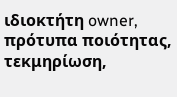ιδιοκτήτη owner, πρότυπα ποιότητας, τεκμηρίωση,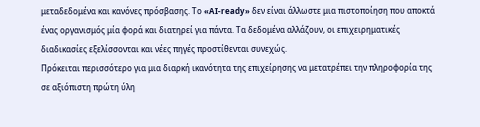μεταδεδομένα και κανόνες πρόσβασης. Το «AI-ready» δεν είναι άλλωστε μια πιστοποίηση που αποκτά ένας οργανισμός μία φορά και διατηρεί για πάντα. Τα δεδομένα αλλάζουν, οι επιχειρηματικές διαδικασίες εξελίσσονται και νέες πηγές προστίθενται συνεχώς.
Πρόκειται περισσότερο για μια διαρκή ικανότητα της επιχείρησης να μετατρέπει την πληροφορία της σε αξιόπιστη πρώτη ύλη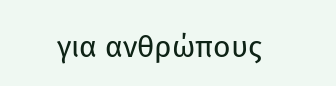για ανθρώπους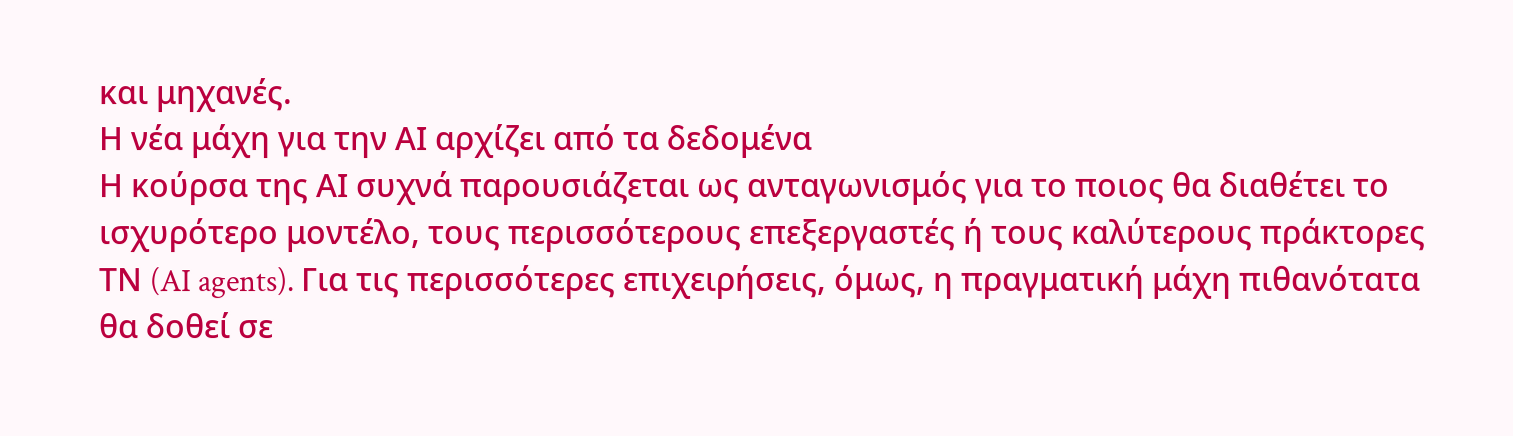και μηχανές.
Η νέα μάχη για την ΑΙ αρχίζει από τα δεδομένα
Η κούρσα της ΑΙ συχνά παρουσιάζεται ως ανταγωνισμός για το ποιος θα διαθέτει το ισχυρότερο μοντέλο, τους περισσότερους επεξεργαστές ή τους καλύτερους πράκτορες ΤΝ (AI agents). Για τις περισσότερες επιχειρήσεις, όμως, η πραγματική μάχη πιθανότατα θα δοθεί σε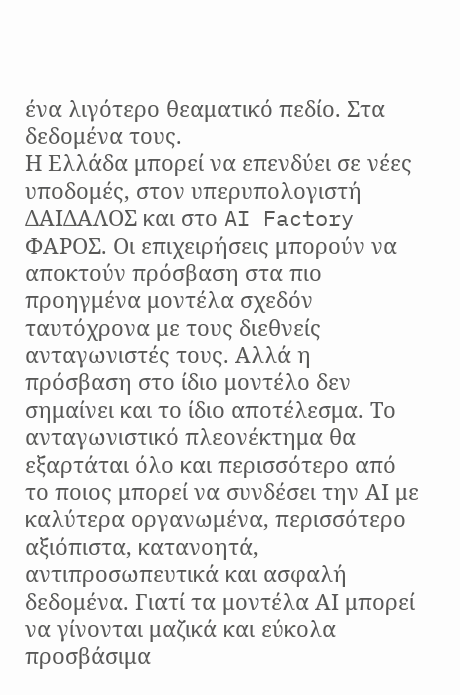ένα λιγότερο θεαματικό πεδίο. Στα δεδομένα τους.
Η Ελλάδα μπορεί να επενδύει σε νέες υποδομές, στον υπερυπολογιστή ΔΑΙΔΑΛΟΣ και στο AI Factory ΦΑΡΟΣ. Οι επιχειρήσεις μπορούν να αποκτούν πρόσβαση στα πιο προηγμένα μοντέλα σχεδόν ταυτόχρονα με τους διεθνείς ανταγωνιστές τους. Αλλά η πρόσβαση στο ίδιο μοντέλο δεν σημαίνει και το ίδιο αποτέλεσμα. Το ανταγωνιστικό πλεονέκτημα θα εξαρτάται όλο και περισσότερο από το ποιος μπορεί να συνδέσει την ΑΙ με καλύτερα οργανωμένα, περισσότερο αξιόπιστα, κατανοητά, αντιπροσωπευτικά και ασφαλή δεδομένα. Γιατί τα μοντέλα ΑΙ μπορεί να γίνονται μαζικά και εύκολα προσβάσιμα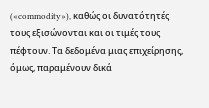(«commodity»), καθώς οι δυνατότητές τους εξισώνονται και οι τιμές τους πέφτουν. Τα δεδομένα μιας επιχείρησης, όμως, παραμένουν δικά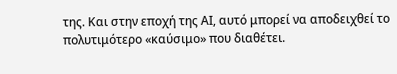της. Και στην εποχή της ΑΙ, αυτό μπορεί να αποδειχθεί το πολυτιμότερο «καύσιμο» που διαθέτει.